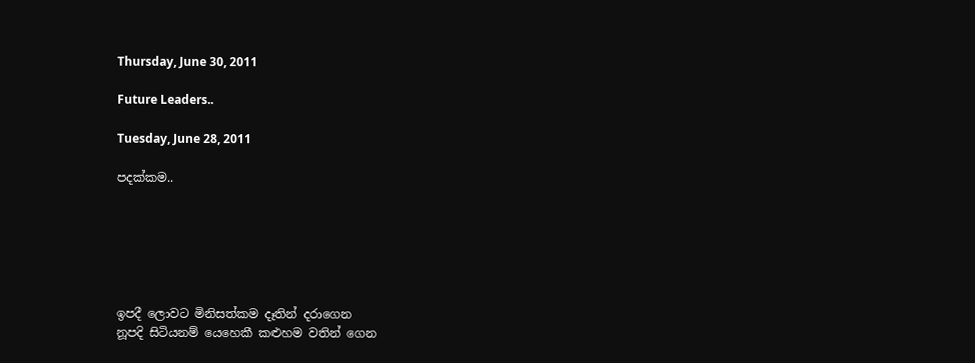Thursday, June 30, 2011

Future Leaders..

Tuesday, June 28, 2011

පදක්කම..






ඉපදී ලොවට මිනිසත්කම දෑතින් දරාගෙන
නූපදි සිටියනම් යෙහෙකී කළුහම වතින් ගෙන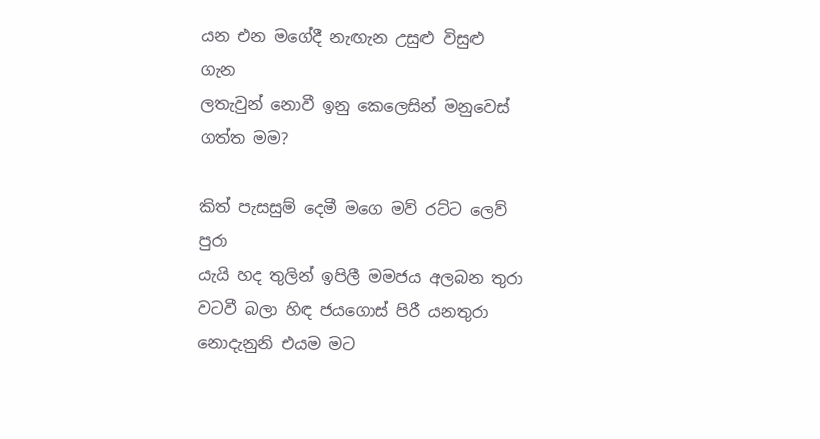යන එන මගේදී නැඟැන උසුළු විසුළු ගැන
ලතැවුන් නොවී ඉනු කෙලෙසින් මනුවෙස් ගත්ත මම?

කිත් පැසසුම් දෙමී මගෙ මව් රට්ට ලෙව් පුරා
යැයි හද තුලින් ඉපිලී මමජය අලබන තුරා
වටවී බලා හිඳ ජයගොස් පිරී යනතුරා
නොදැනුනි එයම මට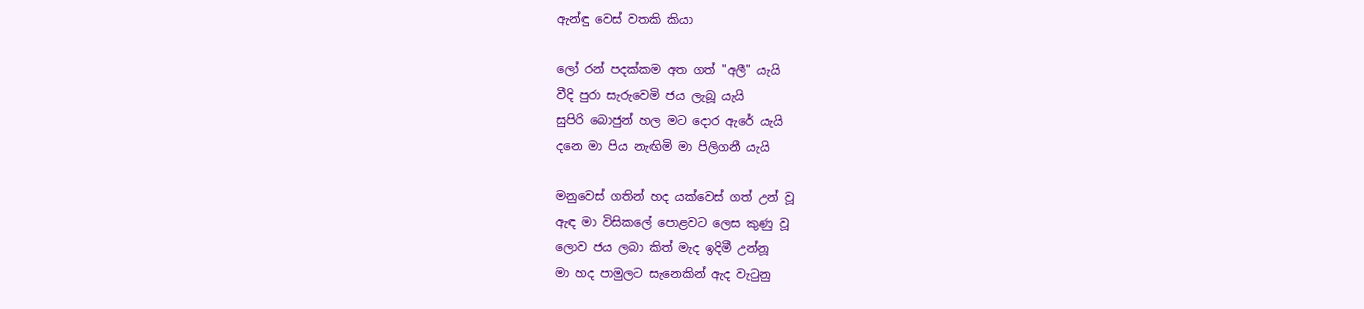ඇන්ඳු වෙස් වතකි කියා

ලෝ රන් පදක්කම අත ගත් "අලී" යැයි
වීදි පුරා සැරුවෙමි ජය ලැබූ යැයි
සුපිරි බොජුන් හල මට දොර ඇරේ යැයි
දනෙ මා පිය නැඟිමි මා පිලිගනී යැයි

මනුවෙස් ගතින් හද යක්වෙස් ගත් උන් වූ
ඇඳ මා විසිකලේ පොළවට ලෙස කුණු වූ
ලොව ජය ලබා කිත් මැද ඉදිමී උන්නූ
මා හද පාමුලට සැනෙකින් ඇද වැටුනු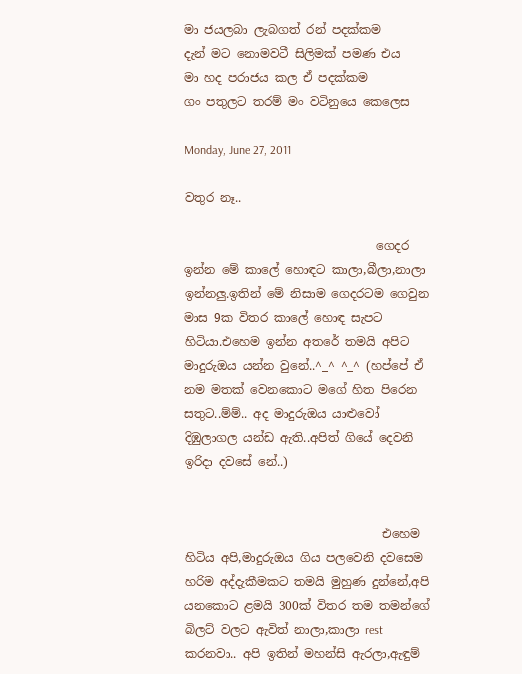මා ජයලබා ලැබගත් රන් පදක්කම
දැන් මට නොමවටී සිලිමක් පමණ එය
මා හද පරාජය කල ඒ පදක්කම
ගං පතුලට තරම් මං වටිනුයෙ කෙලෙස

Monday, June 27, 2011

වතුර නෑ..

                                ගෙදර ඉන්න මේ කාලේ හොඳට කාලා,බීලා,නාලා ඉන්නලු.ඉතින් මේ නිසාම ගෙදරටම ගෙවුන මාස 9ක විතර කාලේ හොඳ සැපට හිටියා.එහෙම ඉන්න අතරේ තමයි අපිට මාදුරුඔය යන්න වුනේ..^_^ ^_^ (හප්පේ ඒ නම මතක් වෙනකොට මගේ හිත පිරෙන සතුට..ම්ම්.. අද මාදුරුඔය යාළුවෝ දිඹුලාගල යන්ඩ ඇති..අපිත් ගියේ දෙවනි ඉරිදා දවසේ නේ..)


                                 එහෙම හිටිය අපි,මාදුරුඔය ගිය පලවෙනි දවසෙම හරිම අද්දැකීමකට තමයි මුහුණ දුන්නේ,අපි යනකොට ළමයි 300ක් විතර තම තමන්ගේ බිලට් වලට ඇවිත් නාලා,කාලා rest කරනවා.. අපි ඉතින් මහන්සි ඇරලා,ඇඳුම්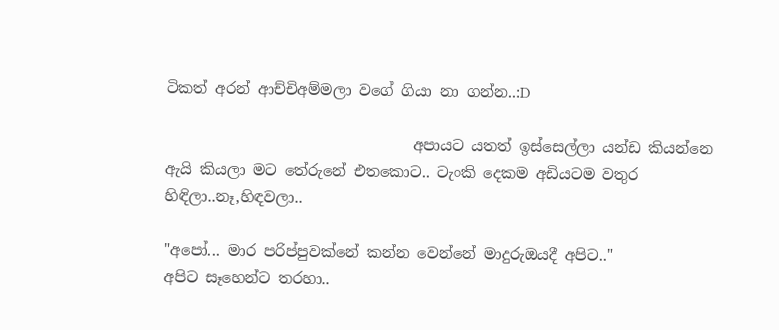ටිකත් අරන් ආච්චිඅම්මලා වගේ ගියා නා ගන්න..:D

                                 අපායට යතත් ඉස්සෙල්ලා යන්ඩ කියන්නෙ ඇයි කියලා මට තේරුනේ එතකොට.. ටැංකි දෙකම අඩියටම වතුර හිඳිලා..නෑ,හිඳවලා..

"අපෝ... මාර පරිප්පුවක්නේ කන්න වෙන්නේ මාදුරුඔයදී අපිට.."
අපිට සෑහෙන්ට තරහා..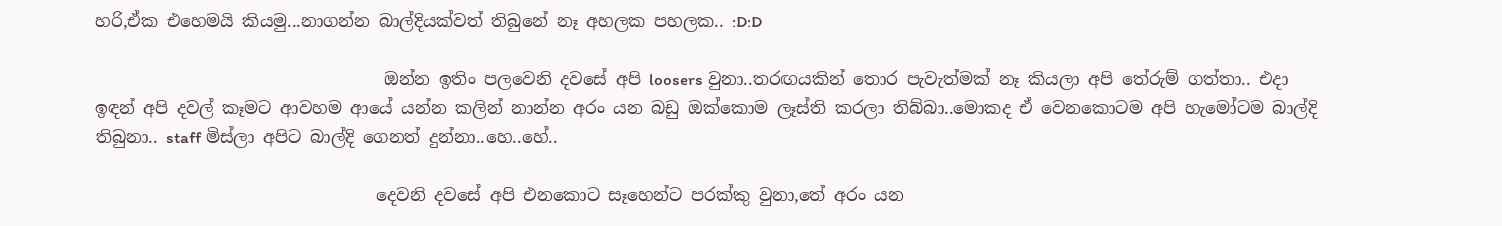හරි,ඒක එහෙමයි කියමු...නාගන්න බාල්දියක්වත් තිබුනේ නෑ අහලක පහලක.. :D:D

                                  ඔන්න ඉතිං පලවෙනි දවසේ අපි loosers වුනා..තරඟයකින් තොර පැවැත්මක් නෑ කියලා අපි තේරුම් ගත්තා.. එදා ඉඳන් අපි දවල් කෑමට ආවහම ආයේ යන්න කලින් නාන්න අරං යන බඩු ඔක්කොම ලෑස්ති කරලා තිබ්බා..මොකද ඒ වෙනකොටම අපි හැමෝටම බාල්දි තිබුනා.. staff මිස්ලා අපිට බාල්දි ගෙනත් දුන්නා..හෙ..හේ..

                                 දෙවනි දවසේ අපි එනකොට සෑහෙන්ට පරක්කු වුනා,තේ අරං යන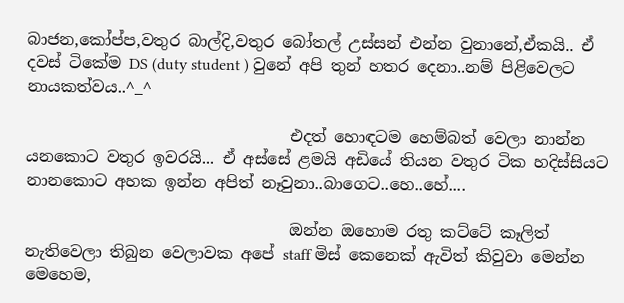බාජන,කෝප්ප,වතුර බාල්දි,වතුර බෝතල් උස්සන් එන්න වුනානේ,ඒකයි.. ඒ දවස් ටිකේම DS (duty student ) වුනේ අපි තුන් හතර දෙනා..නම් පිළිවෙලට නායකත්වය..^_^

                                 එදත් හොඳටම හෙම්බත් වෙලා නාන්න යනකොට වතුර ඉවරයි... ඒ අස්සේ ළමයි අඩියේ තියන වතුර ටික හදිස්සියට නානකොට අහක ඉන්න අපිත් නෑවුනා..බාගෙට..හෙ..හේ....

                                 ඔන්න ඔහොම රතු කට්ටේ කෑලිත් නැතිවෙලා තිබුන වෙලාවක අපේ staff මිස් කෙනෙක් ඇවිත් කිවුවා මෙන්න මෙහෙම,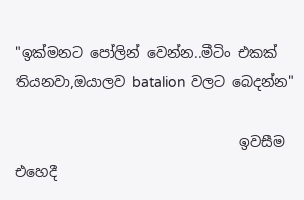"ඉක්මනට පෝලින් වෙන්න..මීටිං එකක් තියනවා,ඔයාලව batalion වලට බෙදන්න"

                                ඉවසීම එහෙදී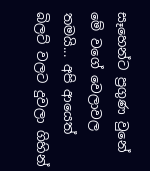සෑහෙන්ට ප්‍රගුණ වුනේ මේ වගේ වෙලාවල තමයි... අපි ආයෙත් බිලට් වලට දුවලා ගිහින්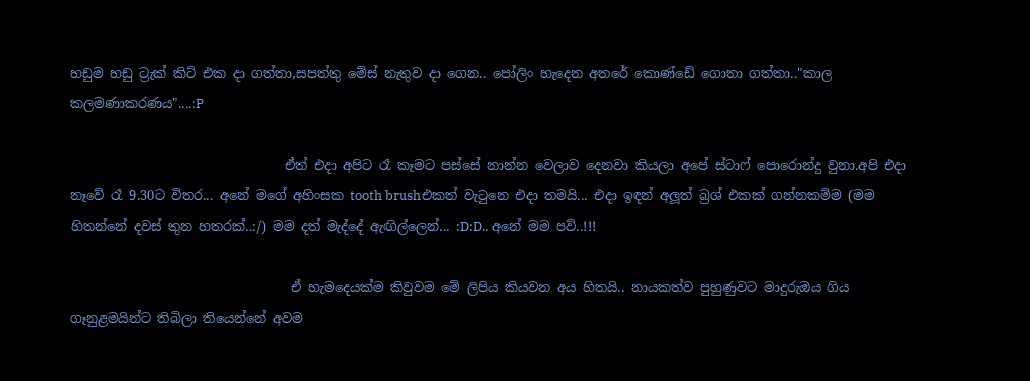හඩුම හඩු ට්‍රැක් කිට් එක දා ගත්තා,සපත්තු මේස් නැතුව දා ගෙන.. පෝලිං හැදෙන අතරේ කොණ්ඩේ ගොතා ගත්තා.."කාල කලමණාකරණය"....:P

                                 ඒත් එදා අපිට රෑ කෑමට පස්සේ නාන්න වෙලාව දෙනවා කියලා අපේ ස්ටාෆ් පොරොන්දු වුනා.අපි එදා නෑවේ රෑ 9.30ට විතර... අනේ මගේ අහිංසක tooth brushඑකත් වැටුනෙ එදා තමයි... එදා ඉඳන් අලූත් බ්‍රශ් එකක් ගන්නකම්ම (මම හිතන්නේ දවස් තුන හතරක්..:/) මම දත් මැද්දේ ඇඟිල්ලෙන්... :D:D.. අනේ මම පව්..!!!

                                  ඒ හැමදෙයක්ම කිවුවම මේ ලිපිය කියවන අය හිතයි.. නායකත්ව පුහුණුවට මාදුරුඔය ගිය ගෑනුළමයින්ට තිබිලා තියෙන්නේ අවම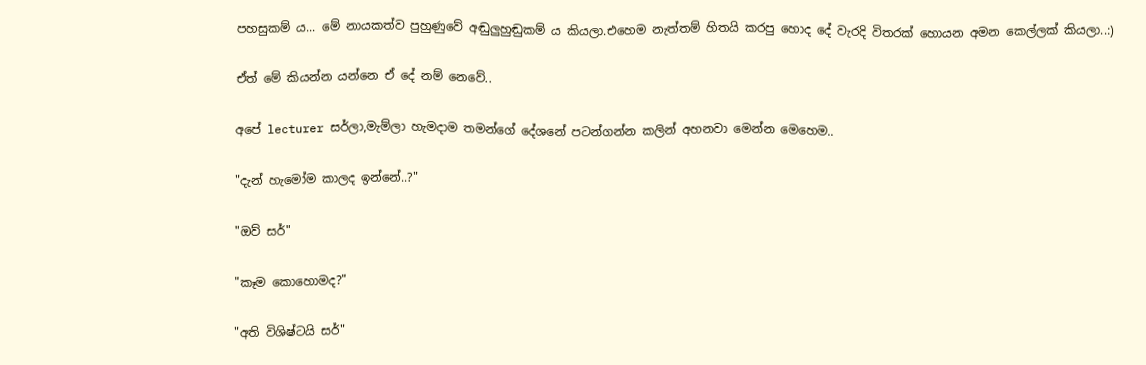පහසුකම් ය... මේ නායකත්ව පුහුණුවේ අඬුලුහුඬුකම් ය කියලා.එහෙම නැත්තම් හිතයි කරපු හොද දේ වැරදි විතරක් හොයන අමන කෙල්ලක් කියලා..:)

ඒත් මේ කියන්න යන්නෙ ඒ දේ නම් නෙවේ..

අපේ lecturer සර්ලා,මැම්ලා හැමදාම තමන්ගේ දේශනේ පටන්ගන්න කලින් අහනවා මෙන්න මෙහෙම..

"දැන් හැමෝම කාලද ඉන්නේ..?"

"ඔව් සර්"

"කෑම කොහොමද?"

"අති විශිෂ්ටයි සර්"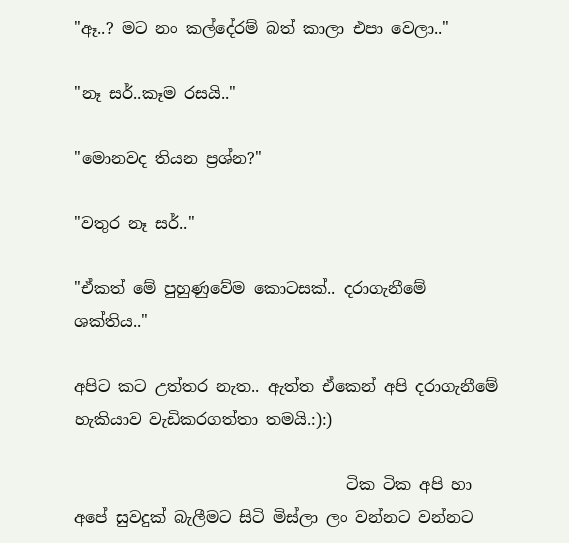"ඈ..? මට නං කල්දේරම් බත් කාලා එපා වෙලා.."

"නෑ සර්..කෑම රසයි.."

"මොනවද තියන ප්‍රශ්න?"

"වතුර නෑ සර්.."

"ඒකත් මේ පුහුණුවේම කොටසක්.. දරාගැනීමේ ශක්තිය.."

අපිට කට උත්තර නැත.. ඇත්ත ඒකෙන් අපි දරාගැනීමේ හැකියාව වැඩිකරගත්තා තමයි.:):)

                                  ටික ටික අපි හා අපේ සුවදුක් බැලීමට සිටි මිස්ලා ලං වන්නට වන්නට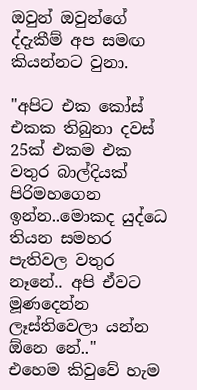ඔවුන් ඔවුන්ගේ ද්දැකීම් අප සමඟ කියන්නට වුනා.

"අපිට එක කෝස් එකක තිබුනා දවස් 25ක් එකම එක වතුර බාල්දියක් පිරිමහගෙන ඉන්න..මොකද යුද්ධෙ තියන සමහර පැතිවල වතුර නෑනේ.. අපි ඒවට මූණදෙන්න ලෑස්තිවෙලා යන්න ඕනෙ නේ.."
එහෙම කිවුවේ හැම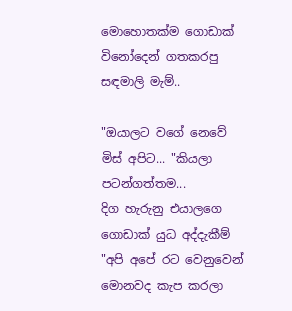මොහොතක්ම ගොඩාක් විනෝදෙන් ගතකරපු සඳමාලි මැම්..

"ඔයාලට වගේ නෙවේ මිස් අපිට... "කියලා පටන්ගත්තම...
දිග හැරුනු එයාලගෙ ගොඩාක් යුධ අද්දැකීම් "අපි අපේ රට වෙනුවෙන් මොනවද කැප කරලා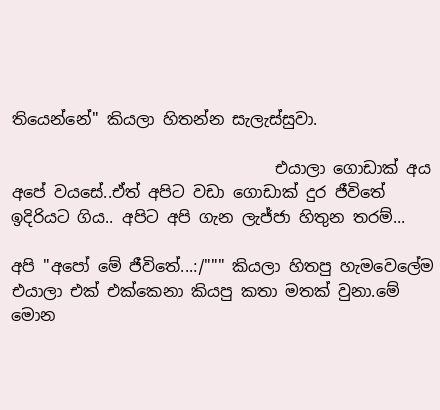තියෙන්නේ" කියලා හිතන්න සැලැස්සුවා.

                                 එයාලා ගොඩාක් අය අපේ වයසේ..ඒත් අපිට වඩා ගොඩාක් දුර ජීවිතේ ඉදිරියට ගිය.. අපිට අපි ගැන ලැජ්ජා හිතුන තරම්...

අපි "අපෝ මේ ජීවිතේ...:/""" කියලා හිතපු හැමවෙලේම එයාලා එක් එක්කෙනා කියපු කතා මතක් වුනා.මේ මොන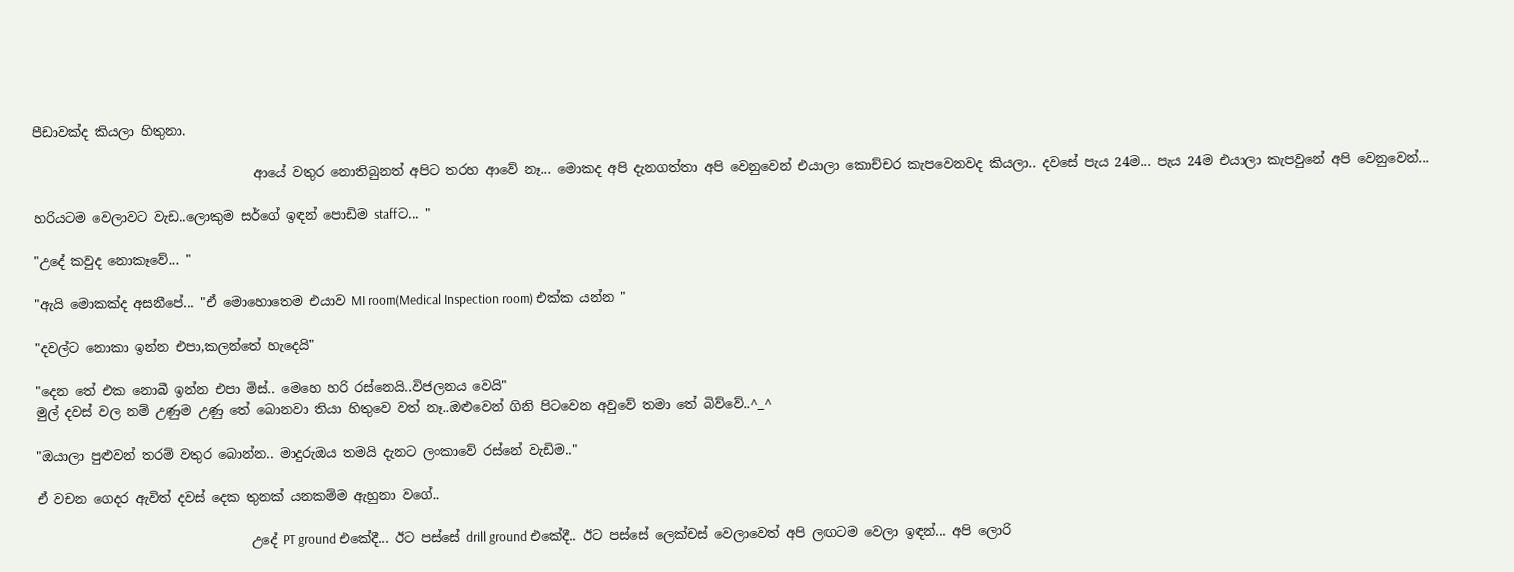පීඩාවක්ද කියලා හිතුනා.

                                  ආයේ වතුර නොතිබුනත් අපිට තරහ ආවේ නෑ... මොකද අපි දැනගත්තා අපි වෙනුවෙන් එයාලා කොච්චර කැපවෙනවද කියලා.. දවසේ පැය 24ම... පැය 24ම එයාලා කැපවුනේ අපි වෙනුවෙන්...

හරියටම වෙලාවට වැඩ..ලොකුම සර්ගේ ඉඳන් පොඩිම staffට... "

"උදේ කවුද නොකෑවේ... "

"ඇයි මොකක්ද අසනීපේ... "ඒ මොහොතෙම එයාව MI room(Medical Inspection room) එක්ක යන්න "

"දවල්ට නොකා ඉන්න එපා,කලන්තේ හැදෙයි"

"දෙන තේ එක නොබී ඉන්න එපා මිස්.. මෙහෙ හරි රස්නෙයි..විජලනය වෙයි"
මුල් දවස් වල නම් උණුම උණු තේ බොනවා තියා හිතුවෙ වත් නෑ..ඔළුවෙන් ගිනි පිටවෙන අවුවේ තමා තේ බිව්වේ..^_^

"ඔයාලා පුළුවන් තරම් වතුර බොන්න.. මාදුරුඔය තමයි දැනට ලංකාවේ රස්නේ වැඩිම.."

ඒ වචන ගෙදර ඇවිත් දවස් දෙක තුනක් යනකම්ම ඇහුනා වගේ..

                                 උදේ PT ground එකේදී... ඊට පස්සේ drill ground එකේදී.. ඊට පස්සේ ලෙක්චස් වෙලාවෙත් අපි ලඟටම වෙලා ඉඳන්... අපි ලොරි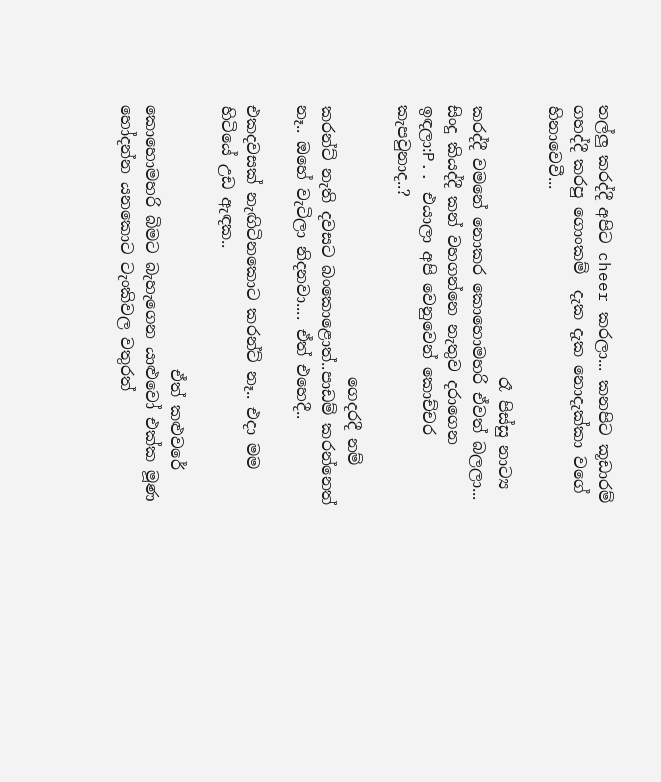තල්ලු කරද්දී අපිට cheer කරලා... කනපිට කූඩාරම් ගහද්දී කරපු ගොංකම්  දැක දැක නොදැක්කා වගේ හිනාවෙවී...

                                  රෑ පිස්සු නාට්‍ය කරද්දී වමනේ නොකර කොහොමහරි ඒවත් බලලා... සිංදු කියද්දී කන් වහගන්නෙ නැතුව දරාගෙන ඉඳලා:P.. එයාලා අපි වෙනුවෙන් කොච්චර කැපවුනාද..?

                                  ගෙදරදී නම් කරන්ට් නැති දවසට බංකොළොත්..පාඩම් කරන්නෙත් නෑ.. ඔහේ වැටිලා නිදනවා.... ඒත් එහෙදී..

එකදවසක් නැඟිටිනකොට කරන්ට් නෑ.. එදා මම හිටියේ උඩ ඇඳක..

                                 ඒත් කළුවරේ කොහොමහරි බිමට බැහැගෙන යාළුවෝ එක්ක මූණ හෝදන්න යනකොට ටැංකිවල වතුරත්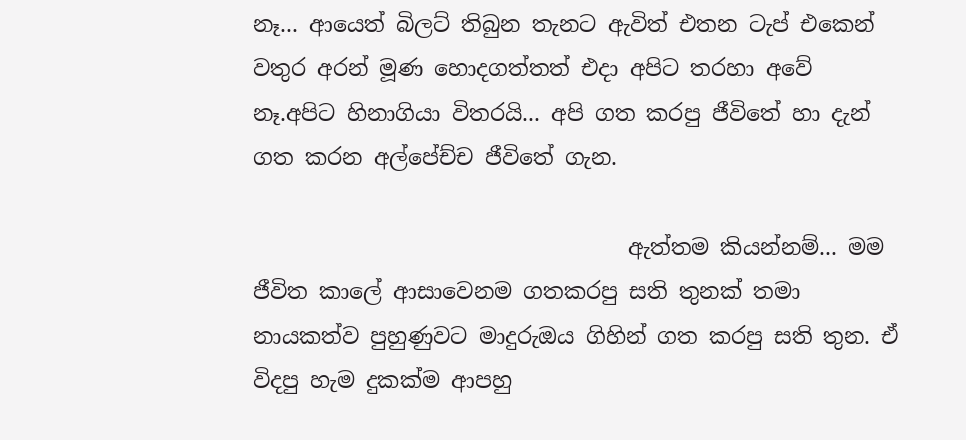නෑ... ආයෙත් බිලට් තිබුන තැනට ඇවිත් එතන ටැප් එකෙන් වතුර අරන් මූණ හොදගත්තත් එදා අපිට තරහා අවේ නෑ.අපිට හිනාගියා විතරයි... අපි ගත කරපු ජීවිතේ හා දැන් ගත කරන අල්පේච්ච ජීවිතේ ගැන.

                                  ඇත්තම කියන්නම්... මම ජීවිත කාලේ ආසාවෙනම ගතකරපු සති තුනක් තමා නායකත්ව පුහුණුවට මාදුරුඔය ගිහින් ගත කරපු සති තුන. ඒ විදපු හැම දුකක්ම ආපහු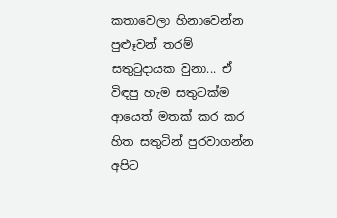කතාවෙලා හිනාවෙන්න පුළූවන් තරම් සතුටුදායක වුනා... ඒ විඳපු හැම සතුටක්ම ආයෙත් මතක් කර කර හිත සතුටින් පුරවාගන්න අපිට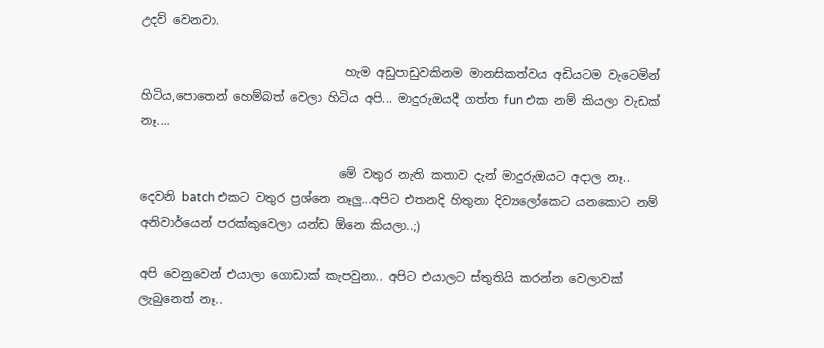උදව් වෙනවා.

                                  හැම අඩුපාඩුවකිනම මානසිකත්වය අඩියටම වැටෙමින් හිටිය,පොතෙන් හෙම්බත් වෙලා හිටිය අපි... මාදුරුඔයදී ගත්ත fun එක නම් කියලා වැඩක් නෑ....

                                 මේ වතුර නැති කතාව දැන් මාදුරුඔයට අදාල නෑ.. දෙවනි batch එකට වතුර ප්‍රශ්නෙ නෑලු...අපිට එතනදි හිතුනා දිව්‍යලෝකෙට යනකොට නම් අනිවාර්යෙන් පරක්කුවෙලා යන්ඩ ඕනෙ කියලා..;)

අපි වෙනුවෙන් එයාලා ගොඩාක් කැපවුනා.. අපිට එයාලට ස්තුතියි කරන්න වෙලාවක්  ලැබුනෙත් නෑ..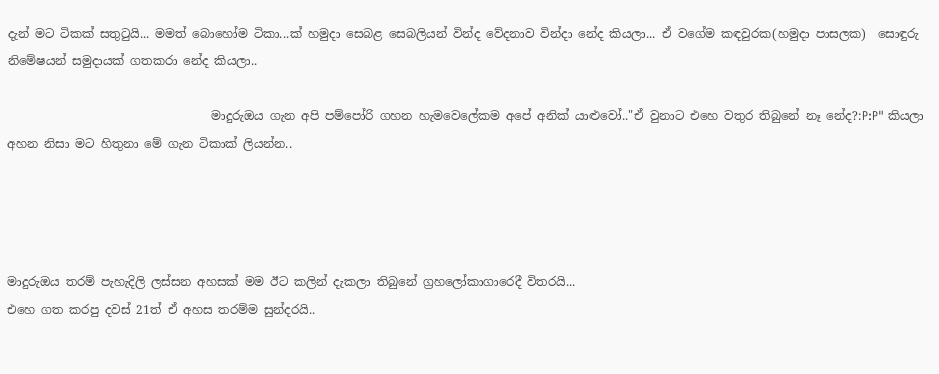දැන් මට ටිකක් සතුටුයි... මමත් බොහෝම ටිකා...ක් හමුදා සෙබළ සෙබලියන් වින්ද වේදනාව වින්දා නේද කියලා... ඒ වගේම කඳවුරක(හමුදා පාසලක)  සොඳුරු නිමේෂයන් සමුදායක් ගතකරා නේද කියලා..

                                  මාදුරුඔය ගැන අපි පම්පෝරි ගහන හැමවෙලේකම අපේ අනික් යාළුවෝ.."ඒ වුනාට එහෙ වතුර තිබුනේ නෑ නේද?:P:P" කියලා අහන නිසා මට හිතුනා මේ ගැන ටිකාක් ලියන්න..




මාදුරුඔය තරම් පැහැදිලි ලස්සන අහසක් මම ඊට කලින් දැකලා තිබුනේ ග්‍රහලෝකාගාරෙදී විතරයි...
එහෙ ගත කරපු දවස් 21ත් ඒ අහස තරම්ම සුන්දරයි..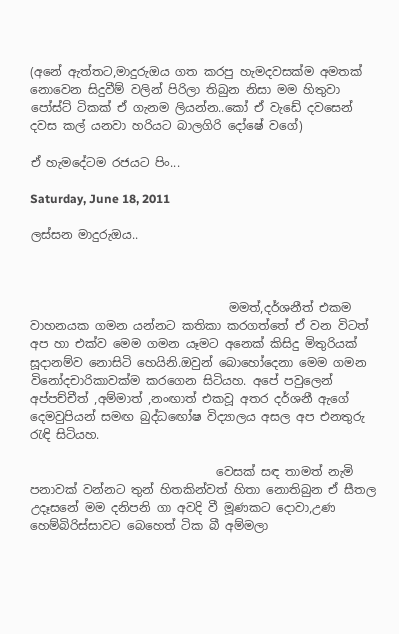(අනේ ඇත්තට,මාදුරුඔය ගත කරපු හැමදවසක්ම අමතක් නොවෙන සිදුවීම් වලින් පිරිලා තිබුන නිසා මම හිතුවා පෝස්ට් ටිකක් ඒ ගැනම ලියන්න..කෝ ඒ වැඩේ දවසෙන් දවස කල් යනවා හරියට බාලගිරි දෝෂේ වගේ)

ඒ හැමදේටම රජයට පිං...

Saturday, June 18, 2011

ලස්සන මාදුරුඔය..



                                 මමත්,දර්ශනීත් එකම වාහනයක ගමන යන්නට කතිකා කරගත්තේ ඒ වන විටත් අප හා එක්ව මෙම ගමන යෑමට අනෙක් කිසිදු මිතුරියක් සූදානම්ව නොසිටි හෙයිනි.ඔවුන් බොහෝදෙනා මෙම ගමන විනෝදචාරිකාවක්ම කරගෙන සිටියහ. අපේ පවුලෙන් අප්පච්චීත් ,අම්මාත් ,නංඟාත් එකවූ අතර දර්ශනී ඇගේ දෙමවුපියන් සමඟ බුද්ධඟෝෂ විද්‍යාලය අසල අප එනතුරු රැඳි සිටියහ.

                               වෙසක් සඳ තාමත් නැමි පනාවක් වන්නට තුන් හිතකින්වත් හිතා නොතිබුන ඒ සීතල උදෑසනේ මම දනිපනි ගා අවදි වී මූණකට දොවා,උණ හෙම්බිරිස්සාවට බෙහෙත් ටික බී අම්මලා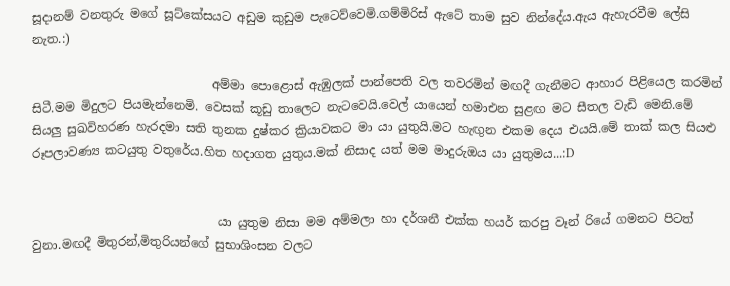සූදානම් වනතුරු මගේ සූට්කේසයට අඩුම කුඩුම පැටෙව්වෙමි.ගම්මිරිස් ඇටේ තාම සුව නින්දේය.ඇය ඇහැරවීම ලේසි නැත.:)

                              අම්මා පොළොස් ඇඹුලක් පාන්පෙති වල තවරමින් මඟදී ගැනීමට ආහාර පිළියෙල කරමින් සිටී.මම මිදුලට පියමැන්නෙමි. වෙසක් කූඩු තාලෙට නැටවෙයි.වෙල් යායෙන් හමාඑන සුළඟ මට සීතල වැඩි මෙනි.මේ සියලු සුඛවිහරණ හැරදමා සති තුනක දුෂ්කර ක්‍රියාවකට මා යා යුතුයි.මට හැඟුන එකම දෙය එයයි.මේ තාක් කල සියළු රූපලාවණ්‍ය කටයුතු වතුරේය.හිත හදාගත යුතුය.මක් නිසාද යත් මම මාදුරුඔය යා යුතුමය...:D


                               යා යුතුම නිසා මම අම්මලා හා දර්ශනී එක්ක හයර් කරපු වෑන් රියේ ගමනට පිටත් වුනා.මඟදී මිතුරන්,මිතුරියන්ගේ සුභාශිංසන වලට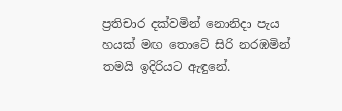ප්‍රතිචාර දක්වමින් නොනිදා පැය හයක් මඟ තොටේ සිරි නරඹමින් තමයි ඉදිරියට ඇඳුනේ.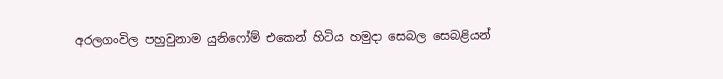අරලගංවිල පහුවුනාම යුනිෆෝම් එකෙන් හිටිය හමුදා සෙබල සෙබළියන්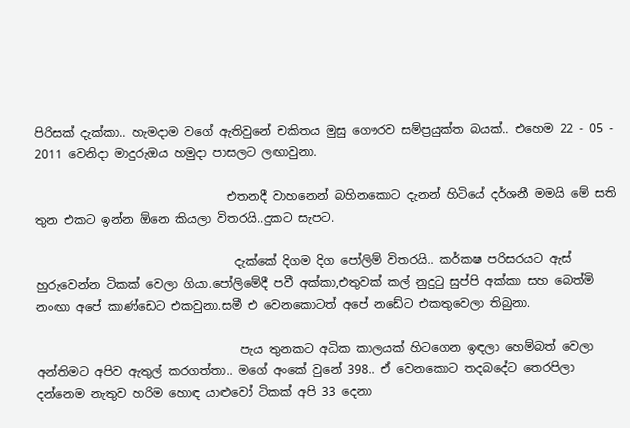පිරිසක් දැක්කා.. හැමදාම වගේ ඇතිවුනේ චකිතය මුසු ගෞරව සම්ප්‍රයුක්ත බයක්.. එහෙම 22 - 05 - 2011 වෙනිදා මාදුරුඔය හමුදා පාසලට ලඟාවුනා.

                                එතනදී වාහනෙන් බහිනකොට දැනන් හිටියේ දර්ශනී මමයි මේ සති තුන එකට ඉන්න ඕනෙ කියලා විතරයි..දුකට සැපට.

                                 දැක්කේ දිගම දිග පෝලිම් විතරයි.. කර්කෂ පරිසරයට ඇස් හුරුවෙන්න ටිකක් වෙලා ගියා.පෝලිමේදී පවී අක්කා,එතුවක් කල් නුදුටු සුප්පි අක්කා සහ බෙත්මි නංඟා අපේ කාණ්ඩෙට එකවුනා.සමී එ වෙනකොටත් අපේ නඩේට එකතුවෙලා තිබුනා.

                                  පැය තුනකට අධික කාලයක් හිටගෙන ඉඳලා හෙම්බත් වෙලා අන්තිමට අපිව ඇතුල් කරගත්තා.. මගේ අංකේ වුනේ 398.. ඒ වෙනකොට තදබදේට තෙරපිලා දන්නෙම නැතුව හරිම හොඳ යාළුවෝ ටිකක් අපි 33 දෙනා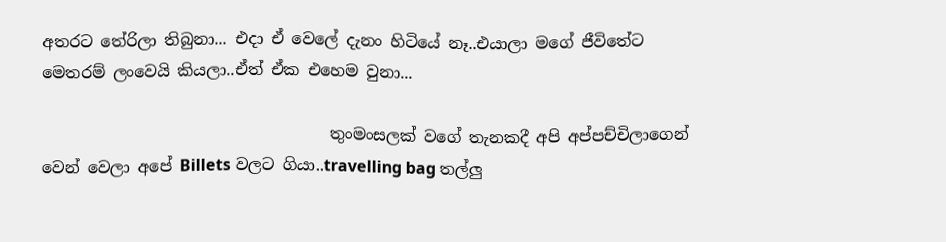අතරට තේරිලා තිබුනා... එදා ඒ වෙලේ දැනං හිටියේ නෑ..එයාලා මගේ ජීවිතේට මෙතරම් ලංවෙයි කියලා..ඒත් ඒක එහෙම වුනා...

                                    තුංමංසලක් වගේ තැනකදී අපි අප්පච්චිලාගෙන් වෙන් වෙලා අපේ Billets වලට ගියා..travelling bag තල්ලු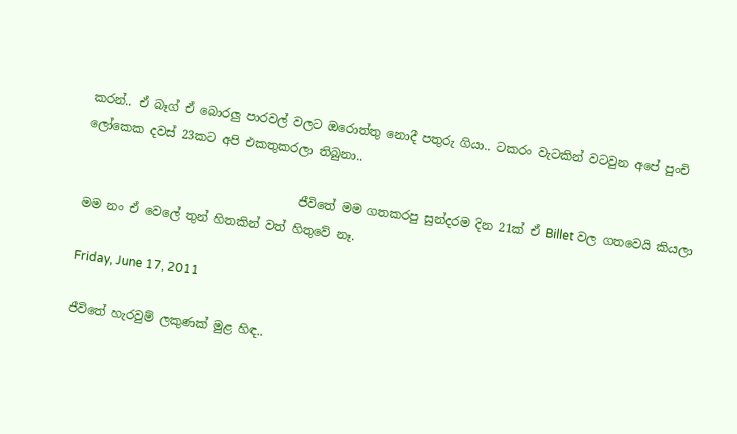කරන්.. ඒ බෑග් ඒ බොරලු පාරවල් වලට ඔරොත්තු නොදී පතුරු ගියා.. ටකරං වැටකින් වටවුන අපේ පුංචි ලෝකෙක දවස් 23කට අපි එකතුකරලා තිබුනා..

                                    ජීවිතේ මම ගතකරපු සුන්දරම දින 21ක් ඒ Billet වල ගතවෙයි කියලා මම නං ඒ වෙලේ තුන් හිතකින් වත් හිතුවේ නෑ.

Friday, June 17, 2011

ජීවිතේ හැරවුම් ලකුණක් මුළ හිඳ..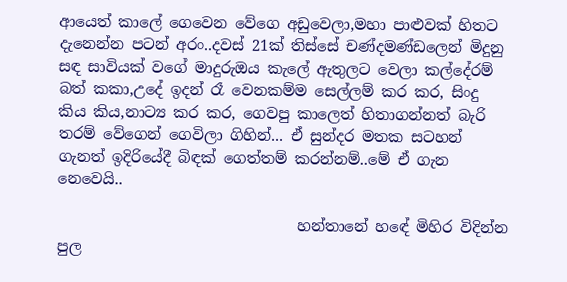ආයෙත් කාලේ ගෙවෙන වේගෙ අඩුවෙලා,මහා පාළුවක් හිතට දැනෙන්න පටන් අරං..දවස් 21ක් තිස්සේ චණ්දමණ්ඩලෙන් මිදුනු සඳ සාවියක් වගේ මාදුරුඔය කැලේ ඇතුලට වෙලා කල්දේරම් බත් කකා,උදේ ඉදන් රෑ වෙනකම්ම සෙල්ලම් කර කර, සිංදු කිය කිය,නාට්‍ය කර කර, ගෙවපු කාලෙත් හිතාගන්නත් බැරි තරම් වේගෙන් ගෙවිලා ගිහින්... ඒ සුන්දර මතක සටහන් ගැනත් ඉදිරියේදී බිඳක් ගෙත්තම් කරන්නම්..මේ ඒ ගැන නෙවෙයි..

                                හන්තානේ හඳේ මිහිර විදින්න පුල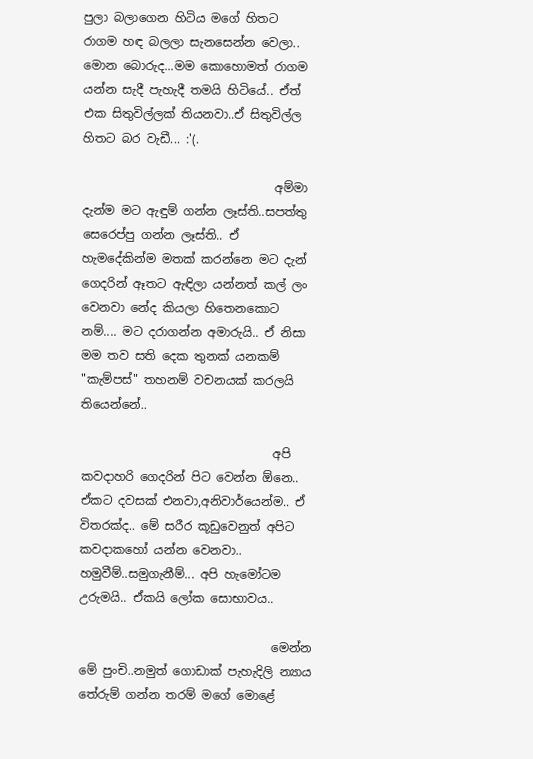පුලා බලාගෙන හිටිය මගේ හිතට රාගම හඳ බලලා සැනසෙන්න වෙලා.. මොන බොරුද...මම කොහොමත් රාගම යන්න සැදී පැහැදී තමයි හිටියේ.. ඒත් එක සිතුවිල්ලක් තියනවා..ඒ සිතුවිල්ල හිතට බර වැඩී... :'(.

                                අම්මා දැන්ම මට ඇඳුම් ගන්න ලෑස්ති..සපත්තු සෙරෙප්පු ගන්න ලෑස්ති.. ඒ හැමදේකින්ම මතක් කරන්නෙ මට දැන් ගෙදරින් ඈතට ඇඳිලා යන්නත් කල් ලං වෙනවා නේද කියලා හිතෙනකොට නම්.... මට දරාගන්න අමාරුයි.. ඒ නිසා මම තව සති දෙක තුනක් යනකම් "කැම්පස්" තහනම් වචනයක් කරලයි තියෙන්නේ..

                                අපි කවදාහරි ගෙදරින් පිට වෙන්න ඕනෙ.. ඒකට දවසක් එනවා,අනිවාර්යෙන්ම.. ඒ විතරක්ද.. මේ සරීර කූඩුවෙනුත් අපිට කවදාකහෝ යන්න වෙනවා.. හමුවීම්..සමුගැනීම්... අපි හැමෝටම උරුමයි.. ඒකයි ලෝක සොභාවය..

                                මෙන්න මේ පුංචි..නමුත් ගොඩාක් පැහැදිලි න්‍යාය තේරුම් ගන්න තරම් මගේ මොළේ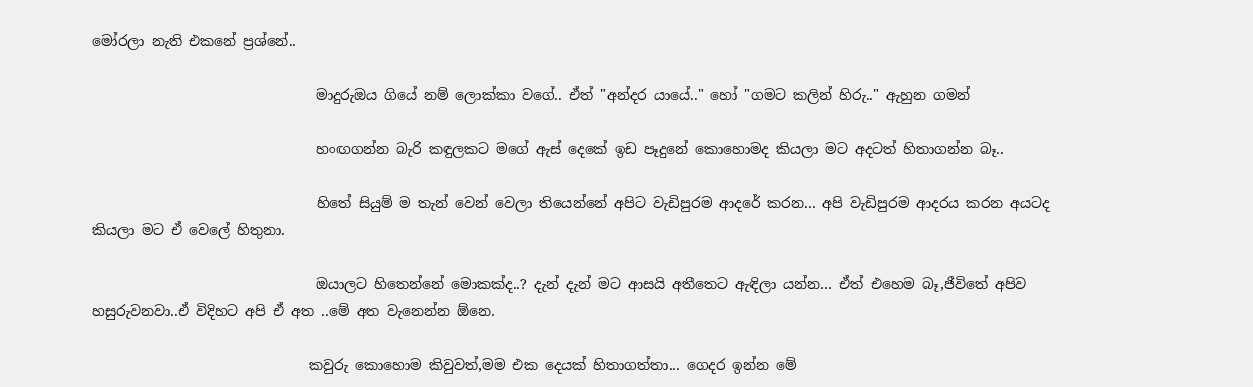මෝරලා නැති එකනේ ප්‍රශ්නේ..

                                මාදුරුඔය ගියේ නම් ලොක්කා වගේ.. ඒත් "අන්දර යායේ.." හෝ "ගමට කලින් හිරු.." ඇහුන ගමන්

                                හංඟගන්න බැරි කඳුලකට මගේ ඇස් දෙකේ ඉඩ පෑදුනේ කොහොමද කියලා මට අදටත් හිතාගන්න බෑ..

                                හිතේ සියුම් ම තැන් වෙන් වෙලා තියෙන්නේ අපිට වැඩිපුරම ආදරේ කරන... අපි වැඩිපුරම ආදරය කරන අයටද කියලා මට ඒ වෙලේ හිතුනා.

                                ඔයාලට හිතෙන්නේ මොකක්ද..? දැන් දැන් මට ආසයි අතීතෙට ඇඳිලා යන්න... ඒත් එහෙම බෑ,ජීවිතේ අපිව හසුරුවනවා..ඒ විදිහට අපි ඒ අත ..මේ අත වැනෙන්න ඕනෙ.

                               කවුරු කොහොම කිවුවත්,මම එක දෙයක් හිතාගත්තා... ගෙදර ඉන්න මේ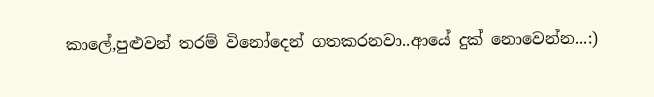කාලේ,පුළුවන් තරම් විනෝදෙන් ගතකරනවා..ආයේ දුක් නොවෙන්න...:)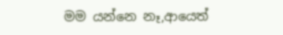මම යන්නෙ නෑ,ආයෙත්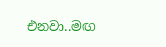එනවා..මඟ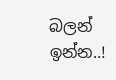බලන් ඉන්න..!